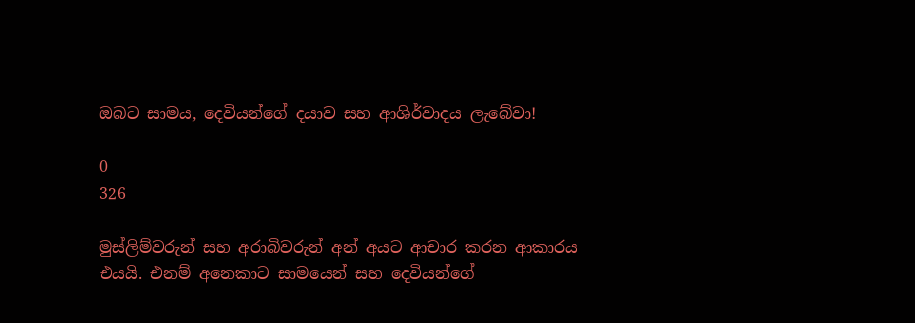ඔබට සාමය, දෙවියන්ගේ දයාව සහ ආශිර්වාදය ලැබේවා!

0
326

මුස්ලිම්වරුන් සහ අරාබිවරුන් අන් අයට ආචාර කරන ආකාරය එයයි. එනම් අනෙකාට සාමයෙන් සහ දෙවියන්ගේ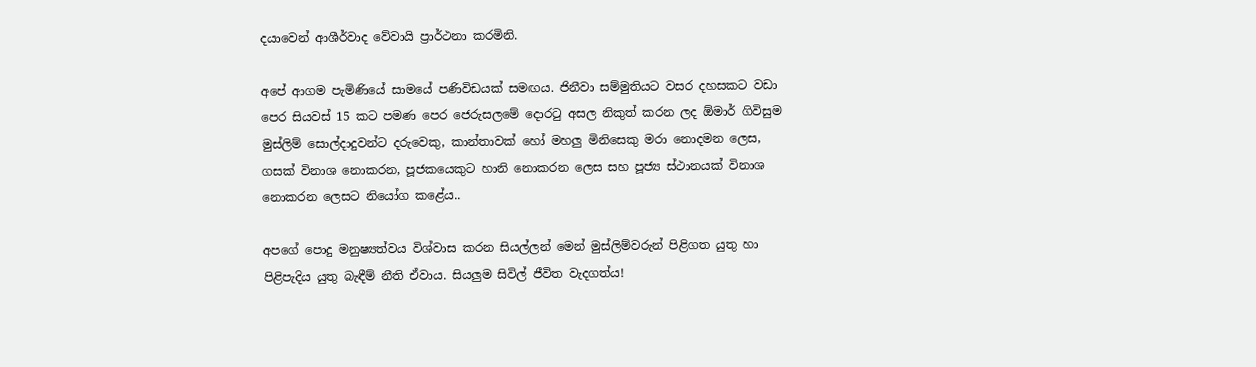දයාවෙන් ආශීර්වාද වේවායි ප්‍රාර්ථනා කරමිනි.

අපේ ආගම පැමිණියේ සාමයේ පණිවිඩයක් සමඟය. ජිනීවා සම්මුතියට වසර දහසකට වඩා පෙර සියවස් 15 කට පමණ පෙර ජෙරුසලමේ දොරටු අසල නිකුත් කරන ලද ඕමාර් ගිවිසුම මුස්ලිම් සොල්දාදුවන්ට දරුවෙකු, කාන්තාවක් හෝ මහලු මිනිසෙකු මරා නොදමන ලෙස, ගසක් විනාශ නොකරන, පූජකයෙකුට හානි නොකරන ලෙස සහ පූජ්‍ය ස්ථානයක් විනාශ නොකරන ලෙසට නියෝග කළේය..

අපගේ පොදු මනුෂ්‍යත්වය විශ්වාස කරන සියල්ලන් මෙන් මුස්ලිම්වරුන් පිළිගත යුතු හා පිළිපැදිය යුතු බැඳීම් නීති ඒවාය. සියලුම සිවිල් ජීවිත වැදගත්ය!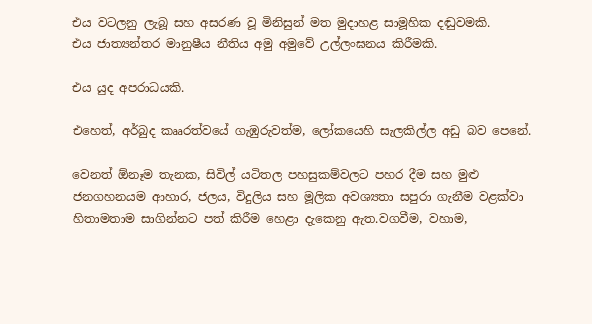එය වටලනු ලැබූ සහ අසරණ වූ මිනිසුන් මත මුදාහළ සාමූහික දඬුවමකි.
එය ජාත්‍යන්තර මානුෂීය නීතිය අමු අමුවේ උල්ලංඝනය කිරීමකි.

එය යුද අපරාධයකි.

එහෙත්, අර්බුද කෲරත්වයේ ගැඹුරුවත්ම, ලෝකයෙහි සැලකිල්ල අඩු බව පෙනේ.

වෙනත් ඕනෑම තැනක, සිවිල් යටිතල පහසුකම්වලට පහර දීම සහ මුළු ජනගහනයම ආහාර, ජලය, විදුලිය සහ මූලික අවශ්‍යතා සපුරා ගැනීම වළක්වා හිතාමතාම සාගින්නට පත් කිරීම හෙළා දැකෙනු ඇත.වගවීම, වහාම,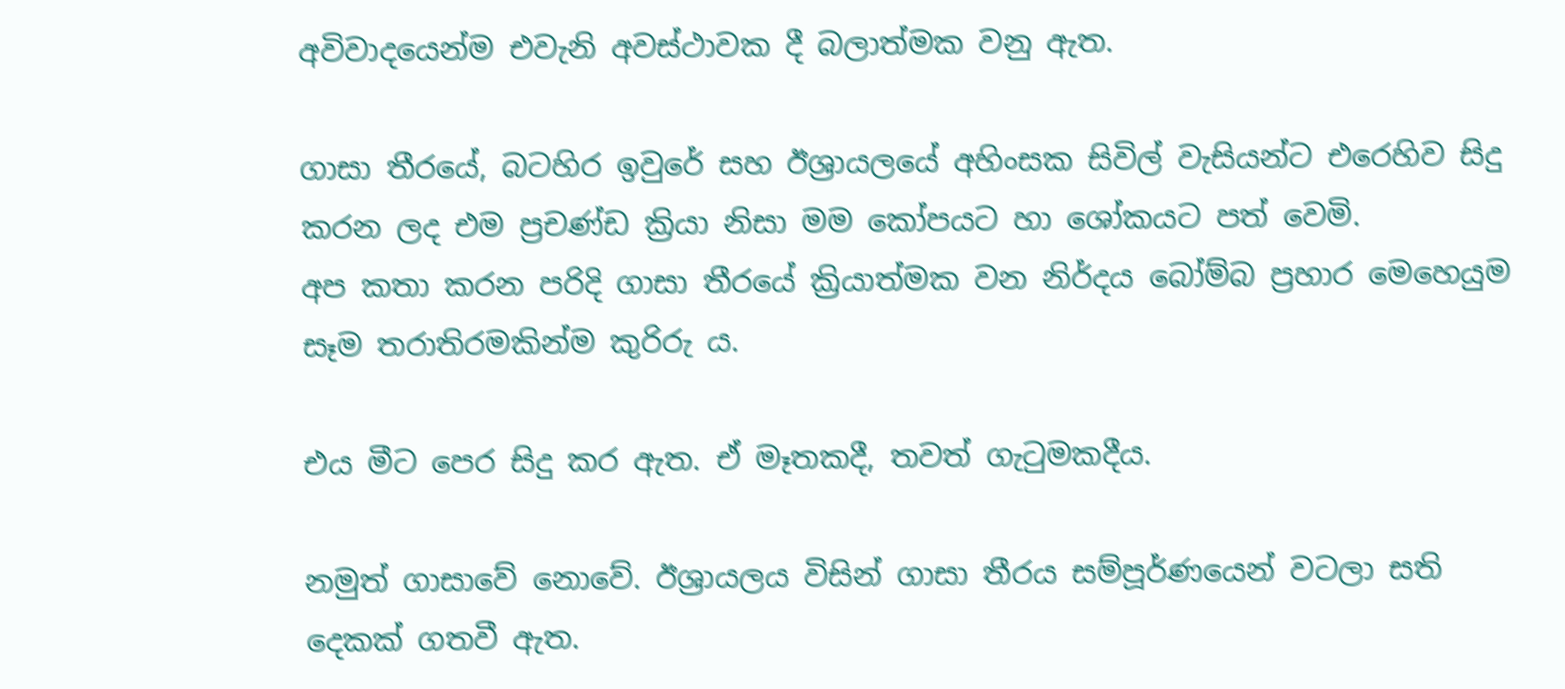අවිවාදයෙන්ම එවැනි අවස්ථාවක දී බලාත්මක වනු ඇත.

ගාසා තීරයේ, බටහිර ඉවුරේ සහ ඊශ්‍රායලයේ අහිංසක සිවිල් වැසියන්ට එරෙහිව සිදු කරන ලද එම ප්‍රචණ්ඩ ක්‍රියා නිසා මම කෝපයට හා ශෝකයට පත් වෙමි.
අප කතා කරන පරිදි ගාසා තීරයේ ක්‍රියාත්මක වන නිර්දය බෝම්බ ප්‍රහාර මෙහෙයුම සෑම තරාතිරමකින්ම කුරිරු ය.

එය මීට පෙර සිදු කර ඇත. ඒ මෑතකදී, තවත් ගැටුමකදීය.

නමුත් ගාසාවේ නොවේ. ඊශ්‍රායලය විසින් ගාසා තීරය සම්පූර්ණයෙන් වටලා සති දෙකක් ගතවී ඇත.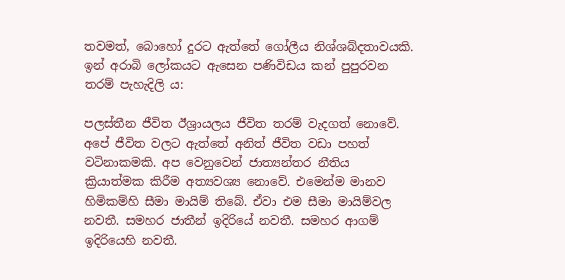තවමත්, බොහෝ දුරට ඇත්තේ ගෝලීය නිශ්ශබ්දතාවයකි.
ඉන් අරාබි ලෝකයට ඇසෙන පණිවිඩය කන් පුපුරවන තරම් පැහැදිලි ය:

පලස්තීන ජීවිත ඊශ්‍රායලය ජීවිත තරම් වැදගත් නොවේ. අපේ ජීවිත වලට ඇත්තේ අනිත් ජීවිත වඩා පහත් වටිනාකමකි. අප වෙනුවෙන් ජාත්‍යන්තර නීතිය ක්‍රියාත්මක කිරීම අත්‍යවශ්‍ය නොවේ. එමෙන්ම මානව හිමිකම්හි සීමා මායිම් තිබේ. ඒවා එම සීමා මායිම්වල නවතී. සමහර ජාතීන් ඉදිරියේ නවතී. සමහර ආගම් ඉදිරියෙහි නවතී.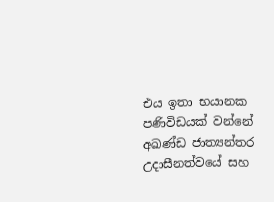එය ඉතා භයානක පණිවිඩයක් වන්නේ අඛණ්ඩ ජාත්‍යන්තර උදාසීනත්වයේ සහ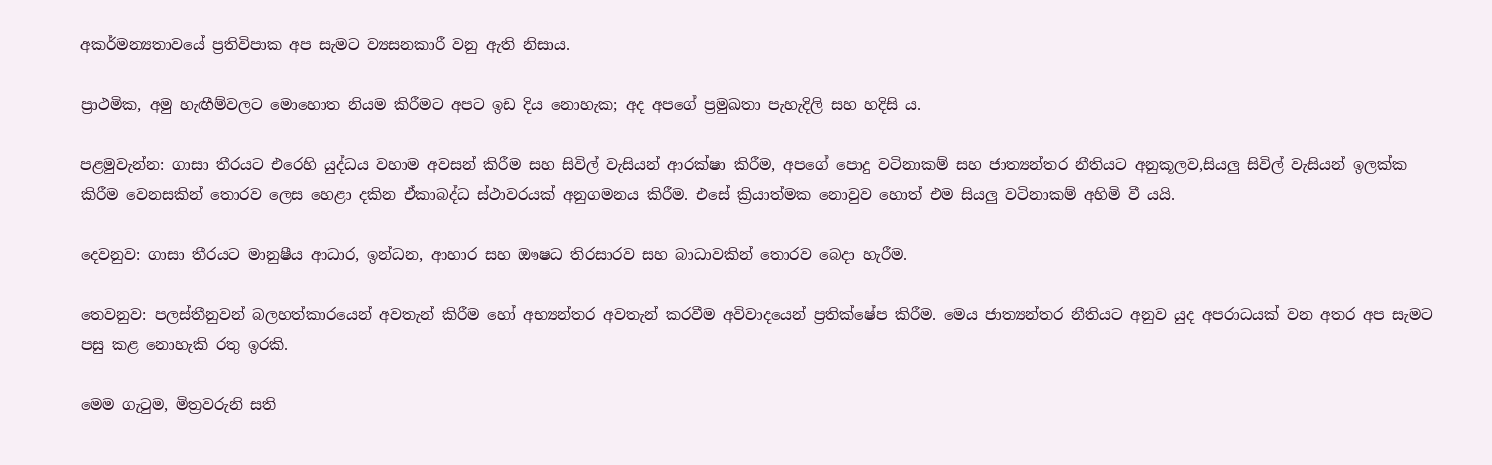අකර්මන්‍යතාවයේ ප්‍රතිවිපාක අප සැමට ව්‍යසනකාරී වනු ඇති නිසාය.

ප්‍රාථමික, අමු හැඟීම්වලට මොහොත නියම කිරීමට අපට ඉඩ දිය නොහැක; අද අපගේ ප්‍රමුඛතා පැහැදිලි සහ හදිසි ය.

පළමුවැන්න: ගාසා තීරයට එරෙහි යුද්ධය වහාම අවසන් කිරීම සහ සිවිල් වැසියන් ආරක්ෂා කිරීම, අපගේ පොදු වටිනාකම් සහ ජාත්‍යන්තර නීතියට අනුකූලව,සියලු සිවිල් වැසියන් ඉලක්ක කිරීම වෙනසකින් තොරව ලෙස හෙළා දකින ඒකාබද්ධ ස්ථාවරයක් අනුගමනය කිරීම. එසේ ක්‍රියාත්මක නොවුව හොත් එම සියලු වටිනාකම් අහිමි වී යයි.

දෙවනුව: ගාසා තීරයට මානුෂීය ආධාර, ඉන්ධන, ආහාර සහ ඖෂධ තිරසාරව සහ බාධාවකින් තොරව බෙදා හැරීම.

තෙවනුව: පලස්තීනුවන් බලහත්කාරයෙන් අවතැන් කිරීම හෝ අභ්‍යන්තර අවතැන් කරවීම අවිවාදයෙන් ප්‍රතික්ෂේප කිරීම. මෙය ජාත්‍යන්තර නීතියට අනුව යුද අපරාධයක් වන අතර අප සැමට පසු කළ නොහැකි රතු ඉරකි.

මෙම ගැටුම, මිත්‍රවරුනි සති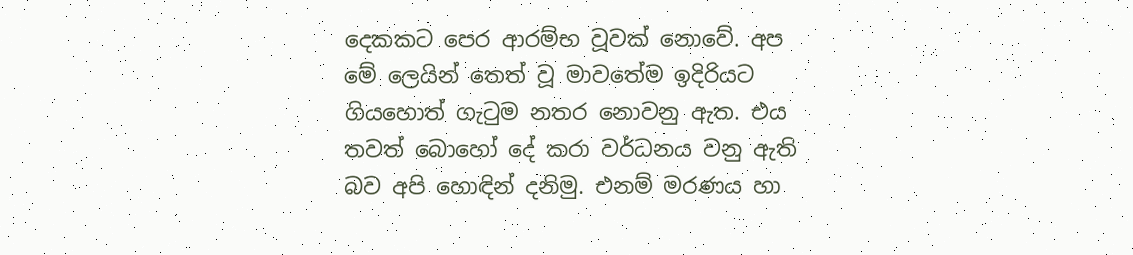දෙකකට පෙර ආරම්භ වූවක් නොවේ. අප මේ ලෙයින් තෙත් වූ මාවතේම ඉදිරියට ගියහොත් ගැටුම නතර නොවනු ඇත. එය තවත් බොහෝ දේ කරා වර්ධනය වනු ඇති බව අපි හොඳින් දනිමු. එනම් මරණය හා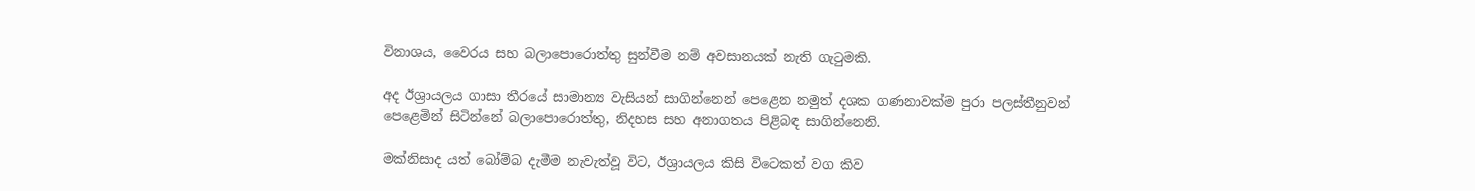විනාශය, වෛරය සහ බලාපොරොත්තු සුන්වීම නම් අවසානයක් නැති ගැටුමකි.

අද ඊශ්‍රායලය ගාසා තීරයේ සාමාන්‍ය වැසියන් සාගින්නෙන් පෙළෙන නමුත් දශක ගණනාවක්ම පුරා පලස්තීනුවන් පෙළෙමින් සිටින්නේ බලාපොරොත්තු, නිදහස සහ අනාගතය පිළිබඳ සාගින්නෙනි.

මක්නිසාද යත් බෝම්බ දැමීම නැවැත්වූ විට, ඊශ්‍රායලය කිසි විටෙකත් වග කිව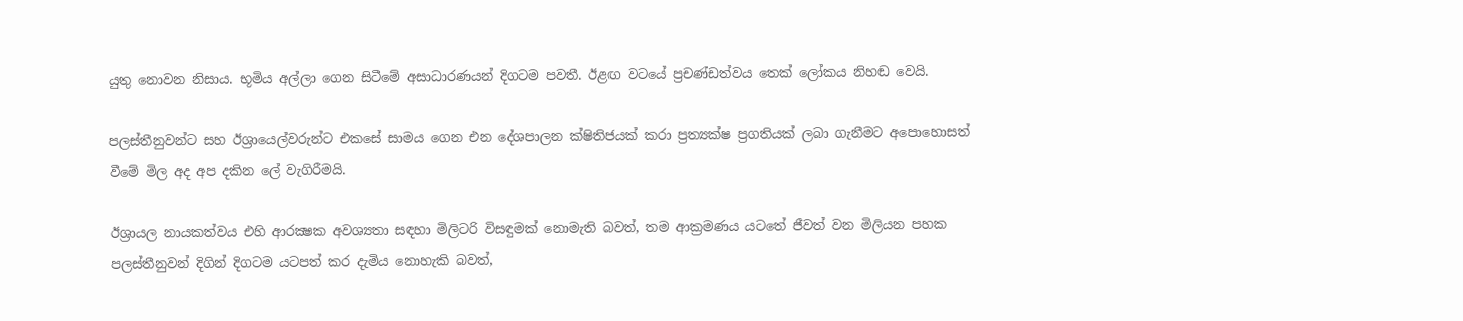යුතු නොවන නිසාය. භූමිය අල්ලා ගෙන සිටීමේ අසාධාරණයන් දිගටම පවතී. ඊළඟ වටයේ ප්‍රචණ්ඩත්වය තෙක් ලෝකය නිහඬ වෙයි.

පලස්තීනුවන්ට සහ ඊශ්‍රායෙල්වරුන්ට එකසේ සාමය ගෙන එන දේශපාලන ක්ෂිතිජයක් කරා ප්‍රත්‍යක්ෂ ප්‍රගතියක් ලබා ගැනීමට අපොහොසත් වීමේ මිල අද අප දකින ලේ වැගිරීමයි.

ඊශ්‍රායල නායකත්වය එහි ආරක්‍ෂක අවශ්‍යතා සඳහා මිලිටරි විසඳුමක් නොමැති බවත්, තම ආක්‍රමණය යටතේ ජීවත් වන මිලියන පහක පලස්තීනුවන් දිගින් දිගටම යටපත් කර දැමිය නොහැකි බවත්,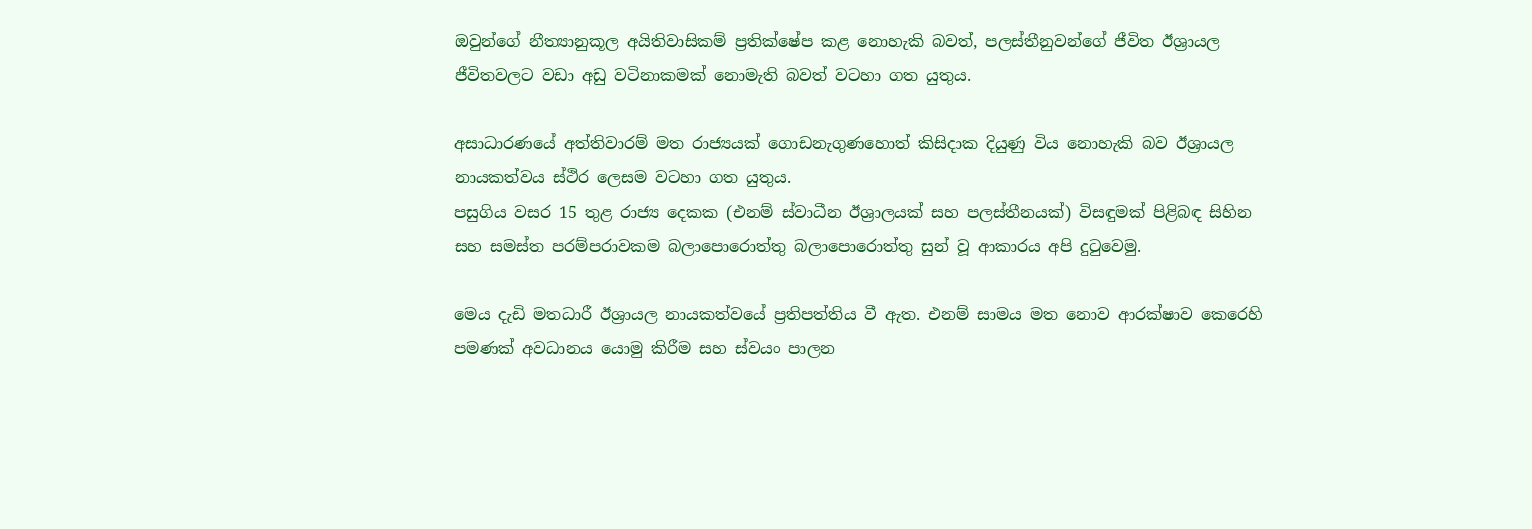ඔවුන්ගේ නීත්‍යානුකූල අයිතිවාසිකම් ප්‍රතික්ෂේප කළ නොහැකි බවත්, පලස්තීනුවන්ගේ ජීවිත ඊශ්‍රායල ජීවිතවලට වඩා අඩු වටිනාකමක් නොමැති බවත් වටහා ගත යුතුය.

අසාධාරණයේ අත්තිවාරම් මත රාජ්‍යයක් ගොඩනැගුණහොත් කිසිදාක දියුණු විය නොහැකි බව ඊශ්‍රායල නායකත්වය ස්ථිර ලෙසම වටහා ගත යුතුය.
පසුගිය වසර 15 තුළ රාජ්‍ය දෙකක (එනම් ස්වාධීන ඊශ්‍රාලයක් සහ පලස්තීනයක්) විසඳුමක් පිළිබඳ සිහින සහ සමස්ත පරම්පරාවකම බලාපොරොත්තු බලාපොරොත්තු සුන් වූ ආකාරය අපි දුටුවෙමු.

මෙය දැඩි මතධාරී ඊශ්‍රායල නායකත්වයේ ප්‍රතිපත්තිය වී ඇත. එනම් සාමය මත නොව ආරක්ෂාව කෙරෙහි පමණක් අවධානය යොමු කිරීම සහ ස්වයං පාලන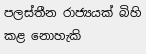පලස්තීන රාජ්‍යයක් බිහි කළ නොහැකි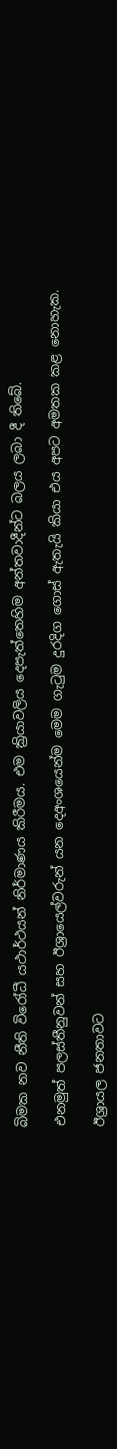බිමක නව නීති විරෝධී යථාර්ථයන් නිර්මාණය කිරීමය. එම ක්‍රියාවලිය දෙපැත්තෙහිම අන්තවාදීන්ට බලය ලබා දී තිබේ.

එනමුත් පලස්තීනුවන් සහ ඊශ්‍රායෙල්වරුන් යන දෙඅංශයෙන්ම මෙම ගැටුම දුරදිග ගොස් ඇතැයි කියා එය අපට අමතක කළ නොහැක.

ඊශ්‍රායල ජනතාවට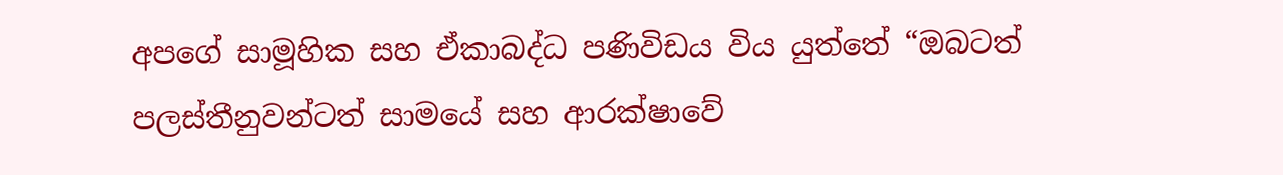අපගේ සාමූහික සහ ඒකාබද්ධ පණිවිඩය විය යුත්තේ “ඔබටත් පලස්තීනුවන්ටත් සාමයේ සහ ආරක්ෂාවේ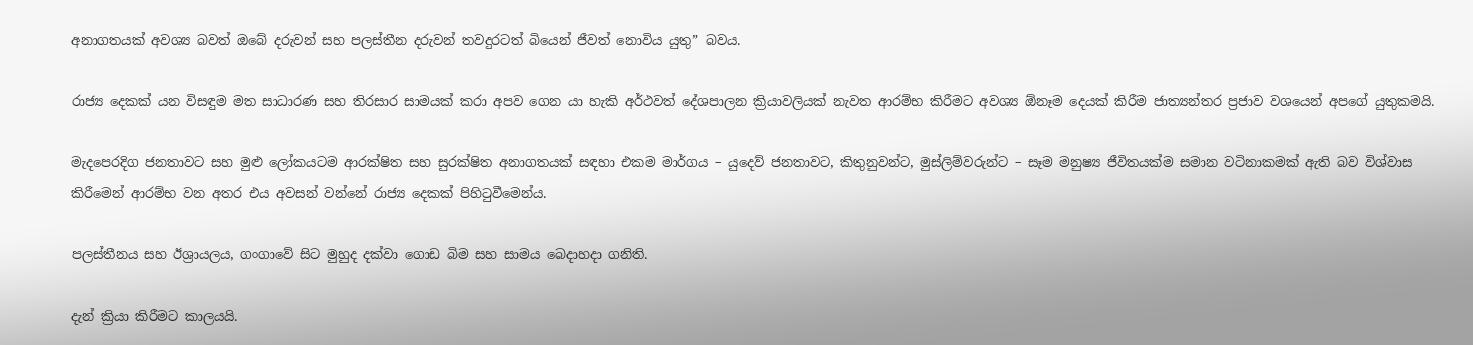අනාගතයක් අවශ්‍ය බවත් ඔබේ දරුවන් සහ පලස්තීන දරුවන් තවදුරටත් බියෙන් ජීවත් නොවිය යුතු” බවය.

රාජ්‍ය දෙකක් යන විසඳුම මත සාධාරණ සහ තිරසාර සාමයක් කරා අපව ගෙන යා හැකි අර්ථවත් දේශපාලන ක්‍රියාවලියක් නැවත ආරම්භ කිරීමට අවශ්‍ය ඕනෑම දෙයක් කිරීම ජාත්‍යන්තර ප්‍රජාව වශයෙන් අපගේ යුතුකමයි.

මැදපෙරදිග ජනතාවට සහ මුළු ලෝකයටම ආරක්ෂිත සහ සුරක්ෂිත අනාගතයක් සඳහා එකම මාර්ගය – යුදෙව් ජනතාවට, කිතුනුවන්ට, මුස්ලිම්වරුන්ට – සෑම මනුෂ්‍ය ජීවිතයක්ම සමාන වටිනාකමක් ඇති බව විශ්වාස කිරීමෙන් ආරම්භ වන අතර එය අවසන් වන්නේ රාජ්‍ය දෙකක් පිහිටුවීමෙන්ය.

පලස්තීනය සහ ඊශ්‍රායලය, ගංගාවේ සිට මුහුද දක්වා ගොඩ බිම සහ සාමය බෙදාහදා ගනිති.

දැන් ක්‍රියා කිරීමට කාලයයි.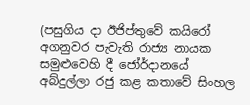(පසුගිය දා ඊජිප්තුවේ කයිරෝ අගනුවර පැවැති රාජ්‍ය නායක සමුළුවෙහි දී ජෝර්දානයේ අබ්දුල්ලා රජු කළ කතාවේ සිංහල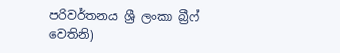පරිවර්තනය ශ්‍රී ලංකා බ්‍රීෆ් වෙතිනි)